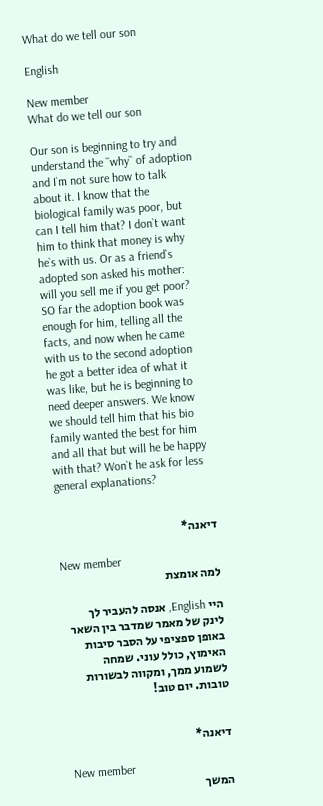What do we tell our son

English

New member
What do we tell our son

Our son is beginning to try and understand the ``why`` of adoption and I`m not sure how to talk about it. I know that the biological family was poor, but can I tell him that? I don`t want him to think that money is why he`s with us. Or as a friend`s adopted son asked his mother: will you sell me if you get poor? SO far the adoption book was enough for him, telling all the facts, and now when he came with us to the second adoption he got a better idea of what it was like, but he is beginning to need deeper answers. We know we should tell him that his bio family wanted the best for him and all that but will he be happy with that? Won`t he ask for less general explanations?


דיאנה*

New member
למה אומצת

היי English, אנסה להעביר לך לינק של מאמר שמדבר בין השאר באופן ספציפי על הסבר סיבות האימוץ, כולל עוני. שמחה לשמוע ממך, ומקווה לבשורות טובות. יום טוב!


דיאנה*

New member
המשך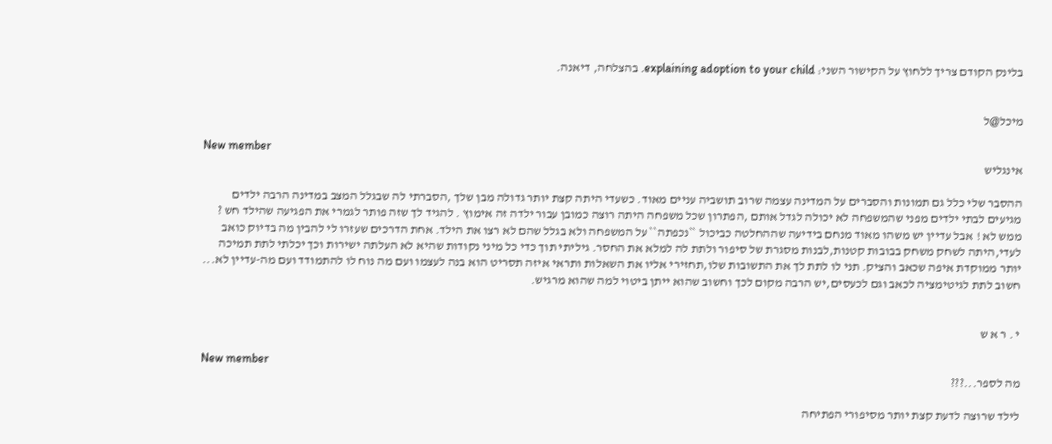בלינק הקודם צריך ללחוץ על הקישור השני: explaining adoption to your child. בהצלחה, דיאנה.


מיכל@ל

New member
אינגליש

ההסבר שלי כלל גם תמונות והסברים על המדינה עצמה שרוב תושביה עניים מאוד. כשעדי היתה קצת יותר גדולה מבן שלך ,הסברתי לה שבגלל המצב במדינה הרבה ילדים מגיעים לבתי ילדים מפני שהמשפחה לא יכולה לגדל אותם ,הפתרון שכל משפחה היתה רוצה כמובן עבור ילדה זה אימוץ . להגיד לך שזה פותר לגמרי את הפגיעה שהילד חש ? ממש לא ! אבל עדיין יש משהו מאוד מנחם בידיעה שההחלטה כביכול ``נכפתה`` על המשפחה ולא בגלל שהם לא רצו את הילד. אחת הדרכים שעזרו לי להבין מה בדיוק כואב לעדי,היתה לשחק משחק בבובות קטנות,לבנות מסגרת של סיפור ולתת לה למלא את החסר. גיליתי תוך כדי כל מיני נקודות שהיא לא העלתה ישירות וכך יכלתי לתת תמיכה יותר ממוקדת איפה שכאב והציק. תני לו לתת לך את התשובות שלו,תחזירי אליו את השאלות ותראי איזה תסריט הוא בנה לעצמו ועם מה נוח לו להתמודד ועם מה-עדיין לא... חשוב לתת לגיטימציה לכאב וגם לכעסים,יש הרבה מקום לכך וחשוב שהוא ייתן ביטוי למה שהוא מרגיש.


י . ר א ש

New member
מה לספר...???

לילד שרוצה לדעת קצת יותר מסיפורי הפתיחה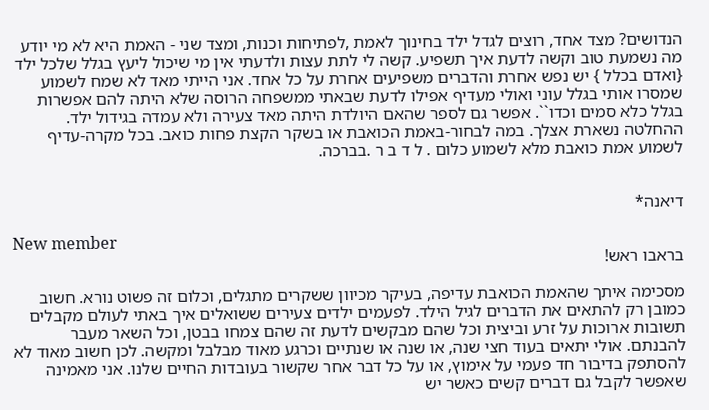הנדושים? מצד אחד, רוצים לגדל ילד בחינוך לאמת ,לפתיחות וכנות, ומצד שני - האמת היא לא מי יודע מה נשמעת טוב וקשה לדעת איך תשפיע. קשה לי לתת עצות ולדעתי אין מי שיכול ליעץ בגלל שלכל ילד {ואדם בכלל } יש נפש אחרת והדברים משפיעים אחרת על כל אחד. אני הייתי מאד לא שמח לשמוע שמסרו אותי בגלל עוני ואולי מעדיף אפילו לדעת שבאתי ממשפחה הרוסה שלא היתה להם אפשרות בגלל כלא סמים וכדו``. אפשר גם לספר שהאם היולדת היתה מאד צעירה ולא עמדה בגידול ילד. ההחלטה נשארת אצלך. במה לבחור-באמת הכואבת או בשקר הקצת פחות כואב. בכל מקרה-עדיף לשמוע אמת כואבת מלא לשמוע כלום . ל ד ב ר .בברכה.


דיאנה*

New member
בראבו ראש!

מסכימה איתך שהאמת הכואבת עדיפה, בעיקר מכיוון ששקרים מתגלים, וכלום זה פשוט נורא. חשוב כמובן רק להתאים את הדברים לגיל הילד. לפעמים ילדים צעירים ששואלים איך באתי לעולם מקבלים תשובות ארוכות על זרע וביצית וכל שהם מבקשים לדעת זה שהם צמחו בבטן, וכל השאר מעבר להבנתם. אולי יתאים בעוד חצי שנה, או שנה או שנתיים וכרגע מאוד מבלבל ומקשה. לכן חשוב מאוד לא להסתפק בדיבור חד פעמי על אימוץ, או על כל דבר אחר שקשור בעובדות החיים שלנו. אני מאמינה שאפשר לקבל גם דברים קשים כאשר יש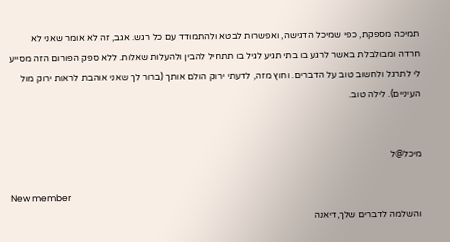תמיכה מספקת, כפי שמיכל הדגישה, ואפשרות לבטא ולהתמודד עם כל רגש. אגב, זה לא אומר שאני לא חרדה ומבולבלת באשר לרגע בו בתי תגיע לגיל בו תתחיל להבין ולהעלות שאלות. ללא ספק הפורום הזה מסייע לי לתרגל ולחשוב טוב על הדברים. וחוץ מזה, לדעתי ירוק הולם אותך (ברור לך שאני אוהבת לראות ירוק מול העיניים). לילה טוב.


מיכל@ל

New member
והשלמה לדברים שלך,דיאנה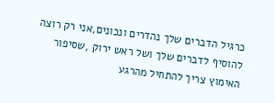כרגיל הדברים שלך נהדרים ונכונים,אני רק רוצה להוסיף לדברים שלך ושל ראש ירוק ,שסיפור האימוץ צריך להתחיל מהרגע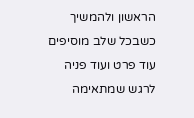הראשון ולהמשיך כשבכל שלב מוסיפים עוד פרט ועוד פניה לרגש שמתאימה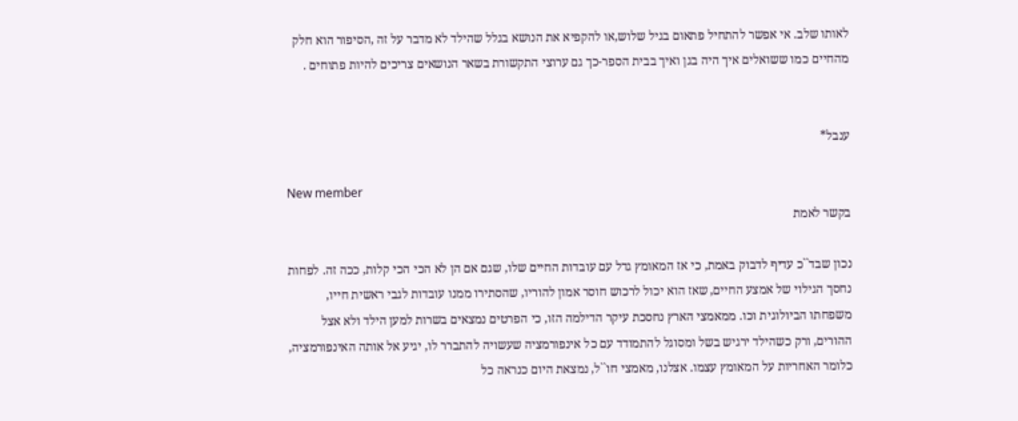לאותו שלב. אי אפשר להתחיל פתאום בגיל שלוש,או להקפיא את הנושא בגלל שהילד לא מדבר על זה ,הסיפור הוא חלק מהחיים כמו ששואלים איך היה בגן ואיך בבית הספר-כך גם ערוצי התקשורת בשאר הנושאים צריכים להיות פתוחים .


ענבל*

New member
בקשר לאמת

נכון שבד``כ עדיף לדבוק באמת, כי אז המאומץ גדל עם עובדות החיים שלו, שגם אם הן לא הכי הכי קלות, ככה זה. לפחות נחסך הגילוי של אמצע החיים, שאז הוא יכול לרכוש חוסר אמון להוריו, שהסתירו ממנו עובדות לגבי ראשית חייו, משפחתו הביולוגית וכו. ממאמצי הארץ נחסכת עיקר הדילמה הזו, כי הפרטים נמצאים בשרות למען הילד ולא אצל ההורים, ורק כשהילד ירגיש בשל ומסוגל להתמודד עם כל אינפורמציה שעשויה להתברר לו, יגיע אל אותה האינפורמציה, כלומר האחריות על המאומץ עצמו. אצלנו, מאמצי חו``ל, נמצאת היום כנראה כל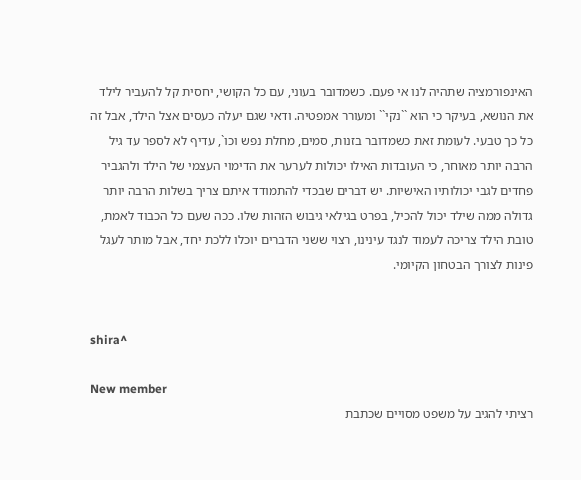האינפורמציה שתהיה לנו אי פעם. כשמדובר בעוני, עם כל הקושי, יחסית קל להעביר לילד את הנושא, בעיקר כי הוא ``נקי`` ומעורר אמפטיה. ודאי שגם יעלה כעסים אצל הילד, אבל זה כל כך טבעי. לעומת זאת כשמדובר בזנות, סמים, מחלת נפש וכו`, עדיף לא לספר עד גיל הרבה יותר מאוחר, כי העובדות האילו יכולות לערער את הדימוי העצמי של הילד ולהגביר פחדים לגבי יכולותיו האישיות. יש דברים שבכדי להתמודד איתם צריך בשלות הרבה יותר גדולה ממה שילד יכול להכיל, בפרט בגילאי גיבוש הזהות שלו. ככה שעם כל הכבוד לאמת, טובת הילד צריכה לעמוד לנגד עינינו, רצוי ששני הדברים יוכלו ללכת יחד, אבל מותר לעגל פינות לצורך הבטחון הקיומי.


shira^

New member
רציתי להגיב על משפט מסויים שכתבת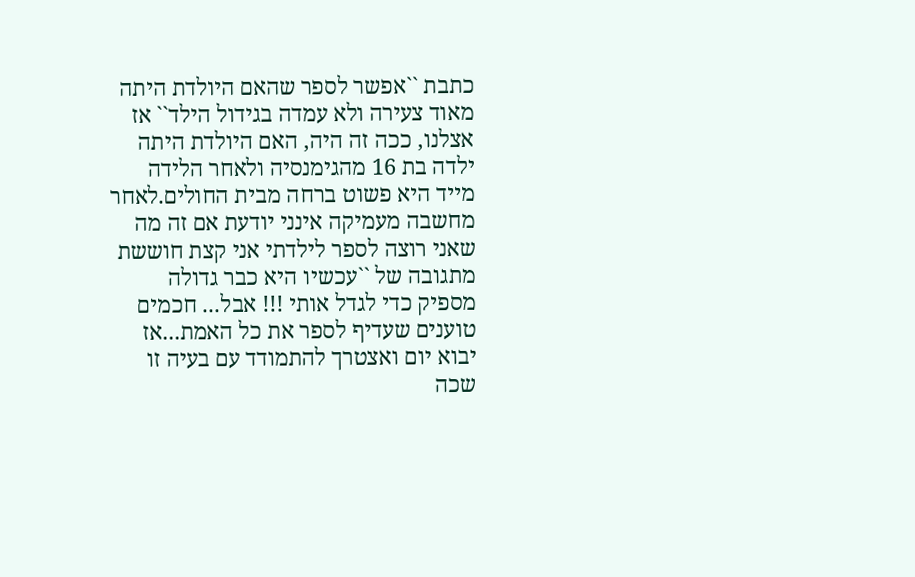כתבת ``אפשר לספר שהאם היולדת היתה מאוד צעירה ולא עמדה בגידול הילד`` אז אצלנו, ככה זה היה, האם היולדת היתה ילדה בת 16 מהגימנסיה ולאחר הלידה מייד היא פשוט ברחה מבית החולים.לאחר מחשבה מעמיקה אינני יודעת אם זה מה שאני רוצה לספר לילדתי אני קצת חוששת מתגובה של ``עכשיו היא כבר גדולה מספיק כדי לגדל אותי !!! אבל... חכמים טוענים שעדיף לספר את כל האמת...אז יבוא יום ואצטרך להתמודד עם בעיה זו שכה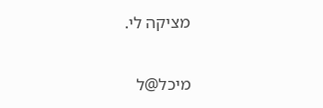מציקה לי.


מיכל@ל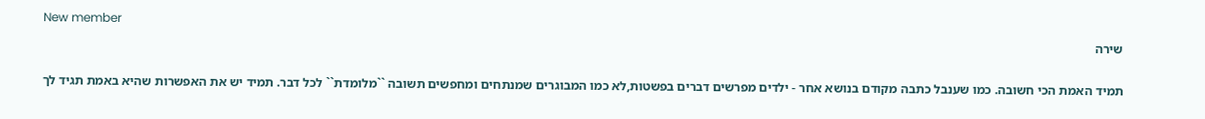New member
שירה

תמיד האמת הכי חשובה. כמו שענבל כתבה מקודם בנושא אחר - ילדים מפרשים דברים בפשטות,לא כמו המבוגרים שמנתחים ומחפשים תשובה ``מלומדת`` לכל דבר. תמיד יש את האפשרות שהיא באמת תגיד לך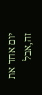יום אחד את זה,אבל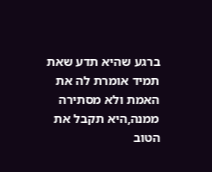ברגע שהיא תדע שאת תמיד אומרת לה את האמת ולא מסתירה ממנה,היא תקבל את הטוב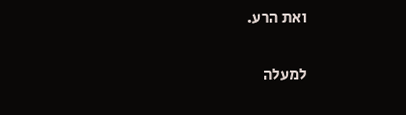ואת הרע.

למעלה